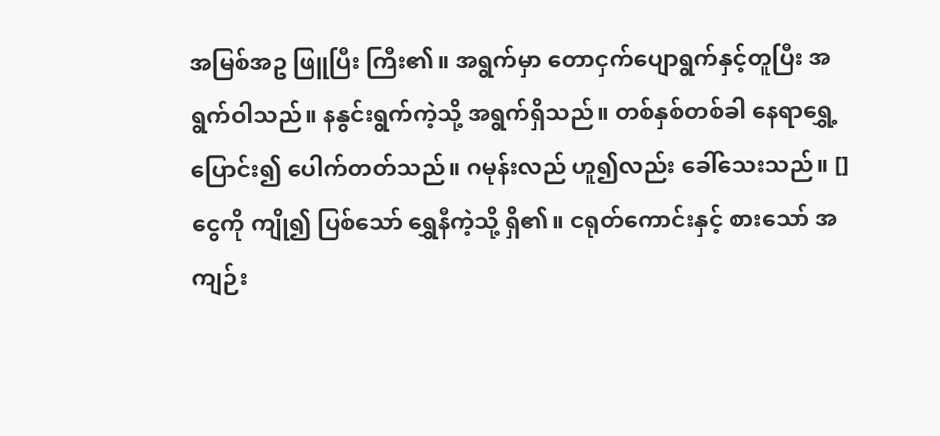အမြစ်အဥ ဖြူပြီး ကြီး၏။ အရွက်မှာ တောငှက်ပျောရွက်နှင့်တူပြီး အရွက်ဝါသည်။ နနွင်းရွက်ကဲ့သို့ အရွက်ရှိသည်။ တစ်နှစ်တစ်ခါ နေရာရွှေ့ပြောင်း၍ ပေါက်တတ်သည်။ ဂမုန်းလည် ဟူ၍လည်း ခေါ်သေးသည်။ [] ငွေကို ကျို၍ ပြစ်သော် ရွှေနီကဲ့သို့ ရှိ၏။ ငရုတ်ကောင်းနှင့် စားသော် အကျဉ်း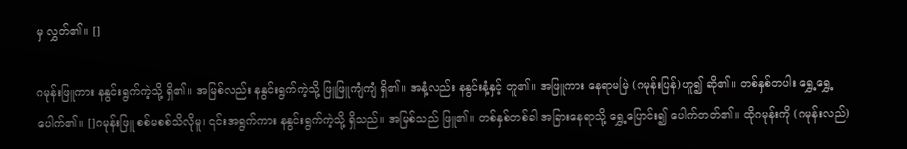မှ လွှတ်၏။ []

ဂမုန်းဖြူကား နနွင်းရွက်ကဲ့သို့ ရှိ၏။ အမြစ်လည်း နနွင်းရွက်ကဲ့သို့ ဖြူဖြူကျံကျံ ရှိ၏။ အနံ့လည်း နနွင်းနံ့နှင့် တူ၏။ အဖြူကား နေရာမမြဲ (ဂမုန်းပြန်)ဟူ၍ ဆို၏။ တစ်နှစ်တပါး ရွှေ့ရွှေ့ ပေါက်၏။ []ဂမုန်းဖြူ စစ်မစစ်သိလိုမူ၊ ၎င်းအရွက်ကား နနွင်းရွက်ကဲ့သို့ ရှိသည်။ အမြစ်သည် ဖြူ၏။ တစ်နှစ်တစ်ခါ အခြားနေရာသို့ ရွှေ့ပြောင်း၍ ပေါက်တတ်၏။ ထိုဂမုန်းကို (ဂမုန်းလည်)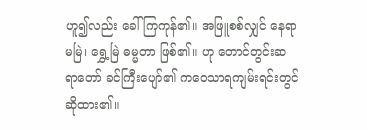ဟူ၍လည်း ခေါ်ကြကုန်၏။ အဖြူစစ်လျှင် နေရာမမြဲ၊ ရွှေ့မြဲ ဓမ္မတာ ဖြစ်၏။ ဟု တောင်တွင်းဆရာတော် ခင်ကြီးပျော်၏ ကဝေသာရကျမ်းရင်းတွင် ဆိုထား၏။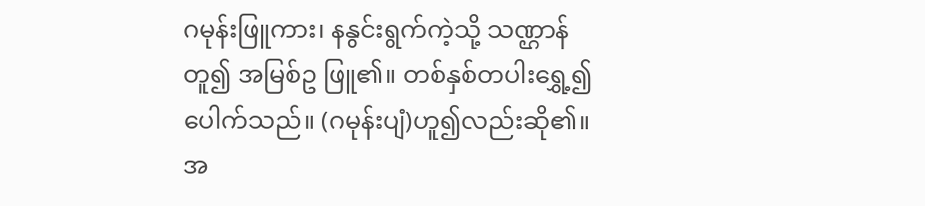ဂမုန်းဖြူကား၊ နနွင်းရွက်ကဲ့သို့ သဏ္ဌာန်တူ၍ အမြစ်ဥ ဖြူ၏။ တစ်နှစ်တပါးရွှေ့၍ ပေါက်သည်။ (ဂမုန်းပျံ)ဟူ၍လည်းဆို၏။ အ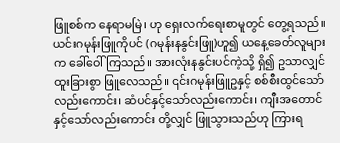ဖြူစစ်က နေရာမမြဲ၊ ဟု ရှေးလက်ရေးစာမူတွင် တွေ့ရသည်။ ယင်းဂမုန်းဖြူကိုပင် (ဂမုန်းနနွင်းဖြူ)ဟူ၍ ယနေ့ခေတ်လူများက ခေါ်ဝေါ်ကြသည်။ အားလုံးနနွင်းပင်ကဲ့သို့ ရှိ၍ ဥသာလျှင် ထူးခြားစွာ ဖြူလေသည်။ ၎င်းဂမုန်းဖြူဥနှင့် စစ်စီးထွင်သော်လည်းကောင်း၊ ဆံပင်နှင့်သော်လည်းကောင်း၊ ကျီးအတောင်နှင့်သော်လည်းကောင်း တို့လျှင် ဖြူသွားသည်ဟု ကြားရ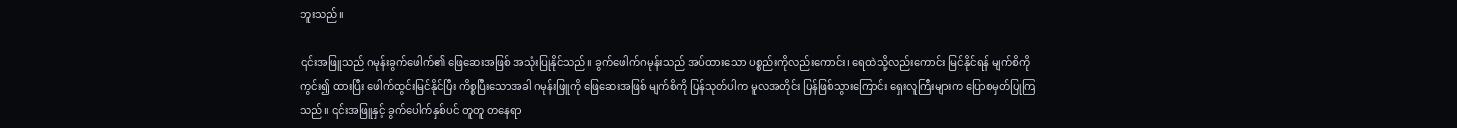ဘူးသည်။

၎င်းအဖြူသည် ဂမုန်းခွက်ဖေါက်၏ ဖြေဆေးအဖြစ် အသုံးပြုနိုင်သည်။ ခွက်ဖေါက်ဂမုန်းသည် အပ်ထားသော ပစ္စည်းကိုလည်းကောင်း၊ ရေထဲသို့လည်းကောင်း မြင်နိုင်ရန် မျက်စိကို ကွင်း၍ ထားပြီး ဖေါက်ထွင်းမြင်နိုင်ပြီး ကိစ္စပြီးသောအခါ ဂမုန်းဖြူကို ဖြေဆေးအဖြစ် မျက်စိကို ပြန်သုတ်ပါက မူလအတိုင်း ပြန်ဖြစ်သွားကြောင်း ရှေးလူကြီးများက ပြောစမှတ်ပြုကြသည်။ ၎င်းအဖြူနှင့် ခွက်ပေါက်နှစ်ပင် တူတူ တနေရာ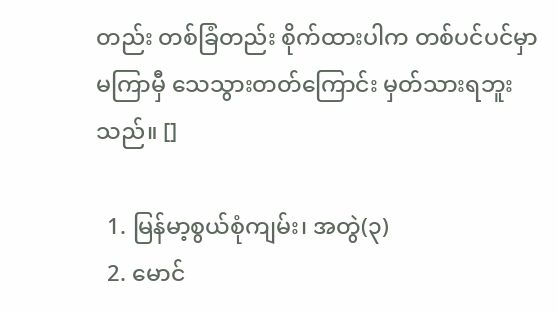တည်း တစ်ခြံတည်း စိုက်ထားပါက တစ်ပင်ပင်မှာ မကြာမှီ သေသွားတတ်ကြောင်း မှတ်သားရဘူးသည်။ []

  1. မြန်မာ့စွယ်စုံကျမ်း၊ အတွဲ(၃)
  2. မောင်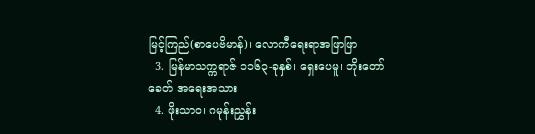မြင့်ကြည်(စာပေဗိမာန်)၊ လောကီရေးရာအဖြာဖြာ
  3. မြန်မာသက္ကရာဇ် ၁၁၆၃-ခုနှစ်၊ ရှေးပေမူ၊ ဘိုးတော်ခေတ် အရေးအသား
  4. ဖိုးသာဝ၊ ဂမုန်းညွှန်း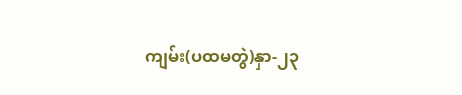ကျမ်း(ပထမတွဲ)နှာ-၂၃